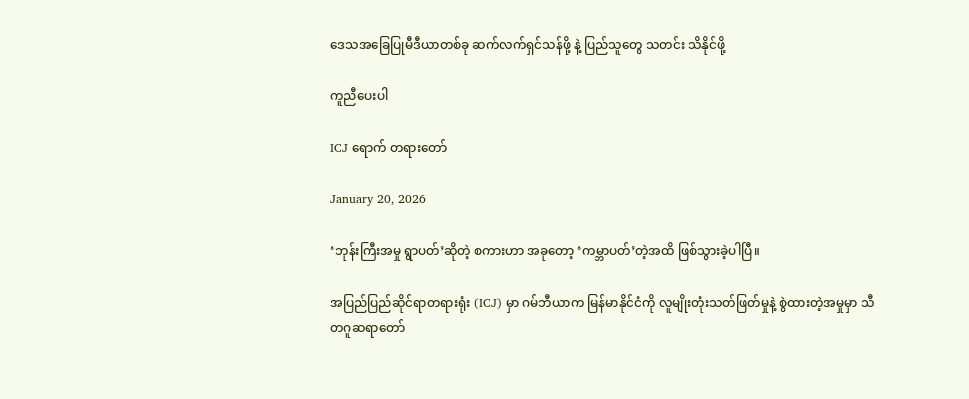ဒေသအခြေပြုမီဒီယာတစ်ခု ဆက်လက်ရှင်သန်ဖို့ နဲ့ ပြည်သူတွေ သတင်း သိနိုင်ဖို့

ကူညီပေးပါ

ICJ ရောက် တရားတော်

January 20, 2026

‘ဘုန်းကြီးအမှု ရွာပတ်’ဆိုတဲ့ စကားဟာ အခုတော့ ‘ကမ္ဘာပတ်’တဲ့အထိ ဖြစ်သွားခဲ့ပါပြီ။

အပြည်ပြည်ဆိုင်ရာတရားရုံး (ICJ) မှာ ဂမ်ဘီယာက မြန်မာနိုင်ငံကို လူမျိုးတုံးသတ်ဖြတ်မှုနဲ့ စွဲထားတဲ့အမှုမှာ သီတဂူဆရာတော်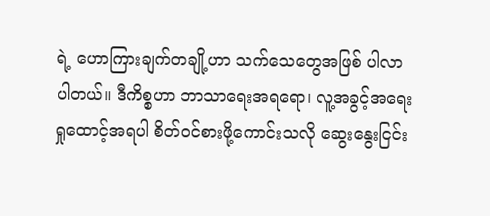ရဲ့ ဟောကြားချက်တချို့ဟာ သက်သေတွေအဖြစ် ပါလာပါတယ်။ ဒီကိစ္စဟာ ဘာသာရေးအရရော၊ လူ့အခွင့်အရေး ရှုထောင့်အရပါ စိတ်ဝင်စားဖို့ကောင်းသလို ဆွေးနွေးငြင်း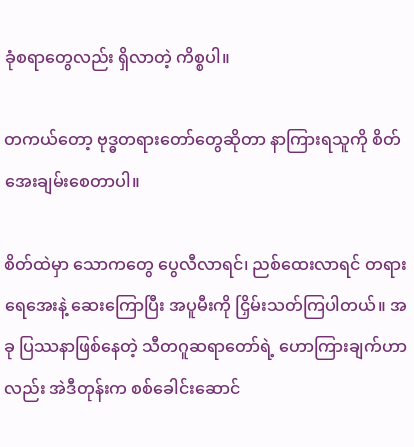ခုံစရာတွေလည်း ရှိလာတဲ့ ကိစ္စပါ။

တကယ်တော့ ဗုဒ္ဓတရားတော်တွေဆိုတာ နာကြားရသူကို စိတ်အေးချမ်းစေတာပါ။

စိတ်ထဲမှာ သောကတွေ ပွေလီလာရင်၊ ညစ်ထေးလာရင် တရားရေအေးနဲ့ ဆေးကြောပြီး အပူမီးကို ငြှိမ်းသတ်ကြပါတယ်။ အခု ပြဿနာဖြစ်နေတဲ့ သီတဂူဆရာတော်ရဲ့ ဟောကြားချက်ဟာလည်း အဲဒီတုန်းက စစ်ခေါင်းဆောင်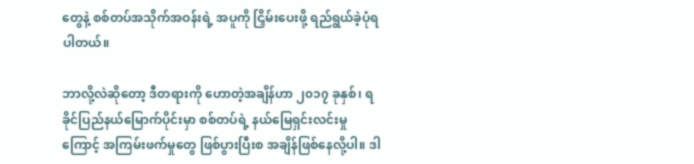တွေနဲ့ စစ်တပ်အသိုက်အဝန်းရဲ့ အပူကို ငြှိမ်းပေးဖို့ ရည်ရွယ်ခဲ့ပုံရပါတယ်။

ဘာလို့လဲဆိုတော့ ဒီတရားကို ဟောတဲ့အချိန်ဟာ ၂၀၁၇ ခုနှစ်၊ ရခိုင်ပြည်နယ်မြောက်ပိုင်းမှာ စစ်တပ်ရဲ့ နယ်မြေရှင်းလင်းမှုကြောင့် အကြမ်းဖက်မှုတွေ ဖြစ်ပွားပြီးစ အချိန်ဖြစ်နေလို့ပါ။ ဒါ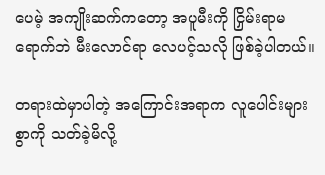ပေမဲ့ အကျိုးဆက်ကတော့ အပူမီးကို ငြှိမ်းရာမရောက်ဘဲ မီးလောင်ရာ လေပင့်သလို ဖြစ်ခဲ့ပါတယ်။

တရားထဲမှာပါတဲ့ အကြောင်းအရာက လူပေါင်းများစွာကို သတ်ခဲ့မိလို့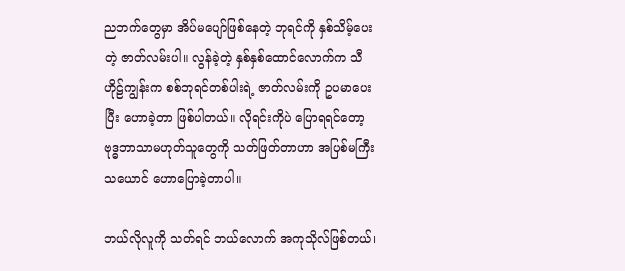ညဘက်တွေမှာ အိပ်မပျော်ဖြစ်နေတဲ့ ဘုရင်ကို နှစ်သိမ့်ပေးတဲ့ ဇာတ်လမ်းပါ။ လွန်ခဲ့တဲ့ နှစ်နှစ်ထောင်လောက်က သီဟိုဠ်ကျွန်းက စစ်ဘုရင်တစ်ပါးရဲ့ ဇာတ်လမ်းကို ဥပမာပေးပြီး ဟောခဲ့တာ ဖြစ်ပါတယ်။ လိုရင်းကိုပဲ ပြောရရင်တော့ ဗုဒ္ဓဘာသာမဟုတ်သူတွေကို သတ်ဖြတ်တာဟာ အပြစ်မကြီးသယောင် ဟောပြောခဲ့တာပါ။

ဘယ်လိုလူကို သတ်ရင် ဘယ်လောက် အကုသိုလ်ဖြစ်တယ်၊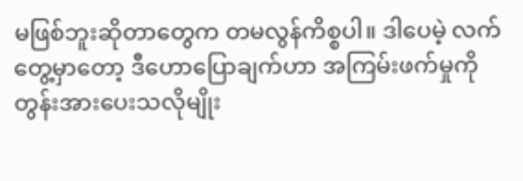မဖြစ်ဘူးဆိုတာတွေက တမလွန်ကိစ္စပါ။ ဒါပေမဲ့ လက်တွေ့မှာတော့ ဒီဟောပြောချက်ဟာ အကြမ်းဖက်မှုကို တွန်းအားပေးသလိုမျိုး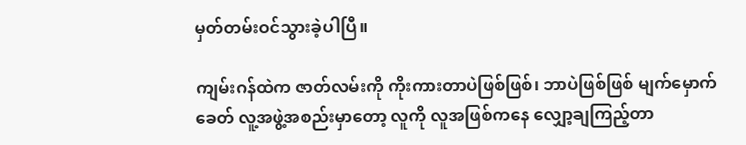မှတ်တမ်းဝင်သွားခဲ့ပါပြီ။

ကျမ်းဂန်ထဲက ဇာတ်လမ်းကို ကိုးကားတာပဲဖြစ်ဖြစ်၊ ဘာပဲဖြစ်ဖြစ် မျက်မှောက်ခေတ် လူ့အဖွဲ့အစည်းမှာတော့ လူကို လူအဖြစ်ကနေ လျှော့ချကြည့်တာ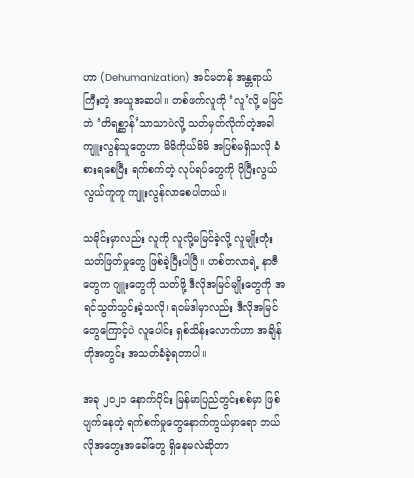ဟာ (Dehumanization) အင်မတန် အန္တရာယ်ကြီးတဲ့ အယူအဆပါ။ တစ်ဖက်လူကို ‘လူ’လို့ မမြင်ဘဲ ‘တိရစ္ဆာန်’သာသာပဲလို့ သတ်မှတ်လိုက်တဲ့အခါ ကျူးလွန်သူတွေဟာ မိမိကိုယ်မိမိ အပြစ်မရှိသလို ခံစားရစေပြီး ရက်စက်တဲ့ လုပ်ရပ်တွေကို ပိုပြီးလွယ်လွယ်ကူကူ ကျူးလွန်လာစေပါတယ်။

သမိုင်းမှာလည်း လူကို လူလို့မမြင်ခဲ့လို့ လူမျိုးတုံးသတ်ဖြတ်မှုတွေ ဖြစ်ခဲ့ပြီးပါပြီ။ ဟစ်တလာရဲ့ နာဇီတွေက ဂျူးတွေကို သတ်ဖို့ ဒီလိုအမြင်မျိုးတွေကို အရင်သွတ်သွင်းခဲ့သလို၊ ရဝမ်ဒါမှာလည်း ဒီလိုအမြင်တွေကြောင့်ပဲ လူပေါင်း ရှစ်သိန်းလောက်ဟာ အချိန်တိုအတွင်း အသတ်ခံခဲ့ရတာပါ။

အခု ၂၀၂၁ နောက်ပိုင်း မြန်မာပြည်တွင်းစစ်မှာ ဖြစ်ပျက်နေတဲ့ ရက်စက်မှုတွေနောက်ကွယ်မှာရော ဘယ်လိုအတွေးအခေါ်တွေ ရှိနေမလဲဆိုတာ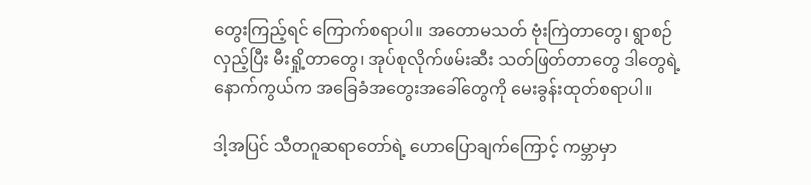တွေးကြည့်ရင် ကြောက်စရာပါ။ အတောမသတ် ဗုံးကြဲတာတွေ၊ ရွာစဉ်လှည့်ပြီး မီးရှို့တာတွေ၊ အုပ်စုလိုက်ဖမ်းဆီး သတ်ဖြတ်တာတွေ ဒါတွေရဲ့ နောက်ကွယ်က အခြေခံအတွေးအခေါ်တွေကို မေးခွန်းထုတ်စရာပါ။

ဒါ့အပြင် သီတဂူဆရာတော်ရဲ့ ဟောပြောချက်ကြောင့် ကမ္ဘာမှာ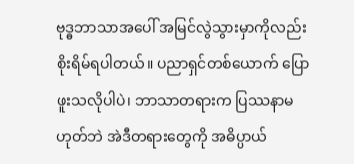ဗုဒ္ဓဘာသာအပေါ် အမြင်လွဲသွားမှာကိုလည်း စိုးရိမ်ရပါတယ်။ ပညာရှင်တစ်ယောက် ပြောဖူးသလိုပါပဲ၊ ဘာသာတရားက ပြဿနာမဟုတ်ဘဲ အဲဒီတရားတွေကို အဓိပ္ပာယ်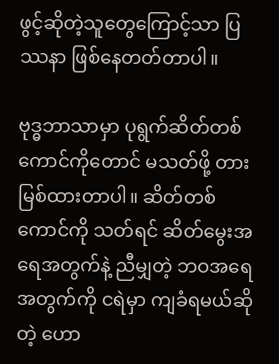ဖွင့်ဆိုတဲ့သူတွေကြောင့်သာ ပြဿနာ ဖြစ်နေတတ်တာပါ။

ဗုဒ္ဓဘာသာမှာ ပုရွက်ဆိတ်တစ်ကောင်ကိုတောင် မသတ်ဖို့ တားမြစ်ထားတာပါ။ ဆိတ်တစ်ကောင်ကို သတ်ရင် ဆိတ်မွေးအရေအတွက်နဲ့ ညီမျှတဲ့ ဘဝအရေအတွက်ကို ငရဲမှာ ကျခံရမယ်ဆိုတဲ့ ဟော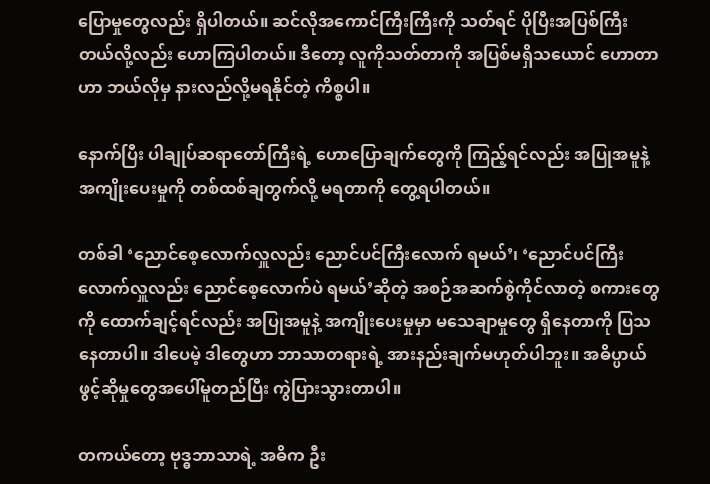ပြောမှုတွေလည်း ရှိပါတယ်။ ဆင်လိုအကောင်ကြီးကြီးကို သတ်ရင် ပိုပြီးအပြစ်ကြီးတယ်လို့လည်း ဟောကြပါတယ်။ ဒီတော့ လူကိုသတ်တာကို အပြစ်မရှိသယောင် ဟောတာဟာ ဘယ်လိုမှ နားလည်လို့မရနိုင်တဲ့ ကိစ္စပါ။

နောက်ပြီး ပါချုပ်ဆရာတော်ကြီးရဲ့ ဟောပြောချက်တွေကို ကြည့်ရင်လည်း အပြုအမူနဲ့ အကျိုးပေးမှုကို တစ်ထစ်ချတွက်လို့ မရတာကို တွေ့ရပါတယ်။

တစ်ခါ ‘ညောင်စေ့လောက်လှူလည်း ညောင်ပင်ကြီးလောက် ရမယ်’၊ ‘ညောင်ပင်ကြီးလောက်လှူလည်း ညောင်စေ့လောက်ပဲ ရမယ်’ဆိုတဲ့ အစဉ်အဆက်စွဲကိုင်လာတဲ့ စကားတွေကို ထောက်ချင့်ရင်လည်း အပြုအမူနဲ့ အကျိုးပေးမှုမှာ မသေချာမှုတွေ ရှိနေတာကို ပြသနေတာပါ။ ဒါပေမဲ့ ဒါတွေဟာ ဘာသာတရားရဲ့ အားနည်းချက်မဟုတ်ပါဘူး။ အဓိပ္ပာယ်ဖွင့်ဆိုမှုတွေအပေါ်မူတည်ပြီး ကွဲပြားသွားတာပါ။

တကယ်တော့ ဗုဒ္ဓဘာသာရဲ့ အဓိက ဦး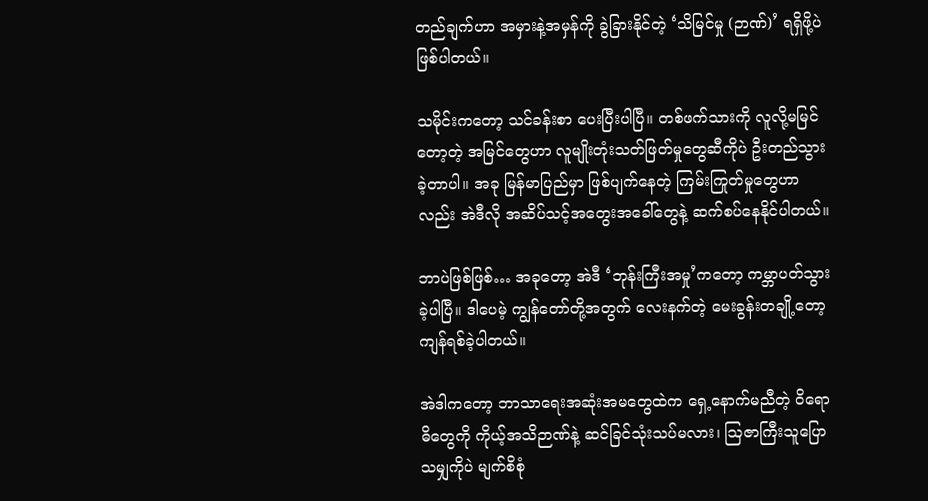တည်ချက်ဟာ အမှားနဲ့အမှန်ကို ခွဲခြားနိုင်တဲ့ ‘သိမြင်မှု (ဉာဏ်)’ ရရှိဖို့ပဲ ဖြစ်ပါတယ်။

သမိုင်းကတော့ သင်ခန်းစာ ပေးပြီးပါပြီ။ တစ်ဖက်သားကို လူလို့မမြင်တော့တဲ့ အမြင်တွေဟာ လူမျိုးတုံးသတ်ဖြတ်မှုတွေဆီကိုပဲ ဦးတည်သွားခဲ့တာပါ။ အခု မြန်မာပြည်မှာ ဖြစ်ပျက်နေတဲ့ ကြမ်းကြုတ်မှုတွေဟာလည်း အဲဒီလို အဆိပ်သင့်အတွေးအခေါ်တွေနဲ့ ဆက်စပ်နေနိုင်ပါတယ်။

ဘာပဲဖြစ်ဖြစ်… အခုတော့ အဲဒီ ‘ဘုန်းကြီးအမှု’ကတော့ ကမ္ဘာပတ်သွားခဲ့ပါပြီ။ ဒါပေမဲ့ ကျွန်တော်တို့အတွက် လေးနက်တဲ့ မေးခွန်းတချို့တော့ ကျန်ရစ်ခဲ့ပါတယ်။

အဲဒါကတော့ ဘာသာရေးအဆုံးအမတွေထဲက ရှေ့နောက်မညီတဲ့ ဝိရောဓိတွေကို ကိုယ့်အသိဉာဏ်နဲ့ ဆင်ခြင်သုံးသပ်မလား၊ သြဇာကြီးသူပြောသမျှကိုပဲ မျက်စိစုံ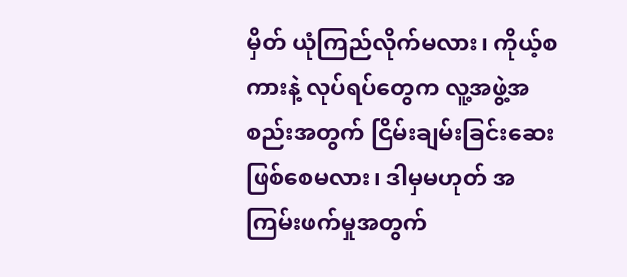မှိတ် ယုံကြည်လိုက်မလား၊ ကိုယ့်စကားနဲ့ လုပ်ရပ်တွေက လူ့အဖွဲ့အစည်းအတွက် ငြိမ်းချမ်းခြင်းဆေး ဖြစ်စေမလား၊ ဒါမှမဟုတ် အကြမ်းဖက်မှုအတွက်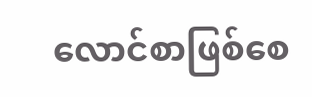လောင်စာဖြစ်စေ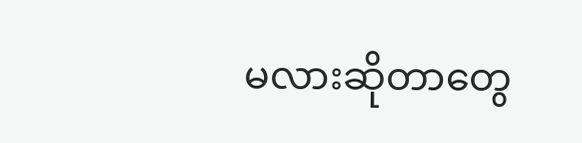မလားဆိုတာတွေ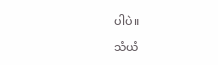ပါပဲ။

သံယံ